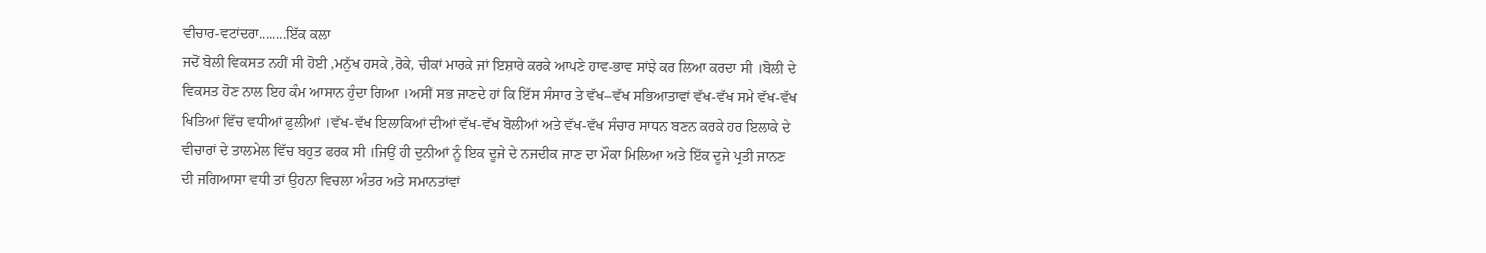ਵੀਚਾਰ-ਵਟਾਂਦਰਾ........ਇੱਕ ਕਲਾ
ਜਦੋਂ ਬੋਲੀ ਵਿਕਸਤ ਨਹੀਂ ਸੀ ਹੋਈ ,ਮਨੁੱਖ ਹਸਕੇ ,ਰੋਕੇ, ਚੀਕਾਂ ਮਾਰਕੇ ਜਾਂ ਇਸ਼ਾਰੇ ਕਰਕੇ ਆਪਣੇ ਹਾਵ-ਭਾਵ ਸਾਂਝੇ ਕਰ ਲਿਆ ਕਰਦਾ ਸੀ ।ਬੋਲੀ ਦੇ ਵਿਕਸਤ ਹੋਣ ਨਾਲ ਇਹ ਕੰਮ ਆਸਾਨ ਹੁੰਦਾ ਗਿਆ ।ਅਸੀਂ ਸਭ ਜਾਣਦੇ ਹਾਂ ਕਿ ਇੱਸ ਸੰਸਾਰ ਤੇ ਵੱਖ–ਵੱਖ ਸਭਿਆਤਾਵਾਂ ਵੱਖ-ਵੱਖ ਸਮੇ ਵੱਖ-ਵੱਖ ਖਿਤਿਆਂ ਵਿੱਚ ਵਧੀਆਂ ਫੁਲੀਆਂ ।ਵੱਖ-ਵੱਖ ਇਲਾਕਿਆਂ ਦੀਆਂ ਵੱਖ-ਵੱਖ ਬੋਲੀਆਂ ਅਤੇ ਵੱਖ-ਵੱਖ ਸੰਚਾਰ ਸਾਧਨ ਬਣਨ ਕਰਕੇ ਹਰ ਇਲਾਕੇ ਦੇ ਵੀਚਾਰਾਂ ਦੇ ਤਾਲਮੇਲ ਵਿੱਚ ਬਹੁਤ ਫਰਕ ਸੀ ।ਜਿਉਂ ਹੀ ਦੁਨੀਆਂ ਨੂੰ ਇਕ ਦੂਜੇ ਦੇ ਨਜਦੀਕ ਜਾਣ ਦਾ ਮੌਕਾ ਮਿਲਿਆ ਅਤੇ ਇੱਕ ਦੂਜੇ ਪ੍ਰਤੀ ਜਾਨਣ ਦੀ ਜਗਿਆਸਾ ਵਧੀ ਤਾਂ ਉਹਨਾ ਵਿਚਲਾ ਅੰਤਰ ਅਤੇ ਸਮਾਨਤਾਂਵਾਂ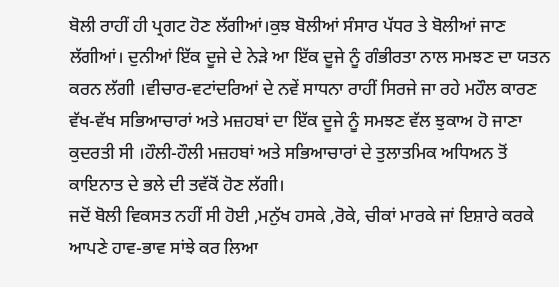ਬੋਲੀ ਰਾਹੀਂ ਹੀ ਪ੍ਰਗਟ ਹੋਣ ਲੱਗੀਆਂ।ਕੁਝ ਬੋਲੀਆਂ ਸੰਸਾਰ ਪੱਧਰ ਤੇ ਬੋਲੀਆਂ ਜਾਣ ਲੱਗੀਆਂ। ਦੁਨੀਆਂ ਇੱਕ ਦੂਜੇ ਦੇ ਨੇੜੇ ਆ ਇੱਕ ਦੂਜੇ ਨੂੰ ਗੰਭੀਰਤਾ ਨਾਲ ਸਮਝਣ ਦਾ ਯਤਨ ਕਰਨ ਲੱਗੀ ।ਵੀਚਾਰ-ਵਟਾਂਦਰਿਆਂ ਦੇ ਨਵੇਂ ਸਾਧਨਾ ਰਾਹੀਂ ਸਿਰਜੇ ਜਾ ਰਹੇ ਮਹੌਲ ਕਾਰਣ ਵੱਖ-ਵੱਖ ਸਭਿਆਚਾਰਾਂ ਅਤੇ ਮਜ਼ਹਬਾਂ ਦਾ ਇੱਕ ਦੂਜੇ ਨੂੰ ਸਮਝਣ ਵੱਲ ਝੁਕਾਅ ਹੋ ਜਾਣਾ ਕੁਦਰਤੀ ਸੀ ।ਹੌਲੀ-ਹੌਲੀ ਮਜ਼ਹਬਾਂ ਅਤੇ ਸਭਿਆਚਾਰਾਂ ਦੇ ਤੁਲਾਤਮਿਕ ਅਧਿਅਨ ਤੋਂ ਕਾਇਨਾਤ ਦੇ ਭਲੇ ਦੀ ਤਵੱਕੋਂ ਹੋਣ ਲੱਗੀ।
ਜਦੋਂ ਬੋਲੀ ਵਿਕਸਤ ਨਹੀਂ ਸੀ ਹੋਈ ,ਮਨੁੱਖ ਹਸਕੇ ,ਰੋਕੇ, ਚੀਕਾਂ ਮਾਰਕੇ ਜਾਂ ਇਸ਼ਾਰੇ ਕਰਕੇ ਆਪਣੇ ਹਾਵ-ਭਾਵ ਸਾਂਝੇ ਕਰ ਲਿਆ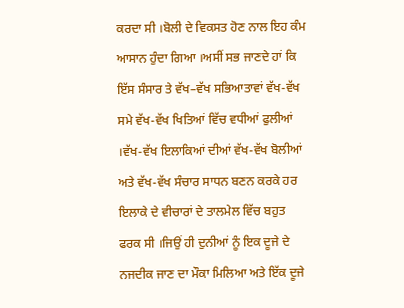ਕਰਦਾ ਸੀ ।ਬੋਲੀ ਦੇ ਵਿਕਸਤ ਹੋਣ ਨਾਲ ਇਹ ਕੰਮ ਆਸਾਨ ਹੁੰਦਾ ਗਿਆ ।ਅਸੀਂ ਸਭ ਜਾਣਦੇ ਹਾਂ ਕਿ ਇੱਸ ਸੰਸਾਰ ਤੇ ਵੱਖ–ਵੱਖ ਸਭਿਆਤਾਵਾਂ ਵੱਖ-ਵੱਖ ਸਮੇ ਵੱਖ-ਵੱਖ ਖਿਤਿਆਂ ਵਿੱਚ ਵਧੀਆਂ ਫੁਲੀਆਂ ।ਵੱਖ-ਵੱਖ ਇਲਾਕਿਆਂ ਦੀਆਂ ਵੱਖ-ਵੱਖ ਬੋਲੀਆਂ ਅਤੇ ਵੱਖ-ਵੱਖ ਸੰਚਾਰ ਸਾਧਨ ਬਣਨ ਕਰਕੇ ਹਰ ਇਲਾਕੇ ਦੇ ਵੀਚਾਰਾਂ ਦੇ ਤਾਲਮੇਲ ਵਿੱਚ ਬਹੁਤ ਫਰਕ ਸੀ ।ਜਿਉਂ ਹੀ ਦੁਨੀਆਂ ਨੂੰ ਇਕ ਦੂਜੇ ਦੇ ਨਜਦੀਕ ਜਾਣ ਦਾ ਮੌਕਾ ਮਿਲਿਆ ਅਤੇ ਇੱਕ ਦੂਜੇ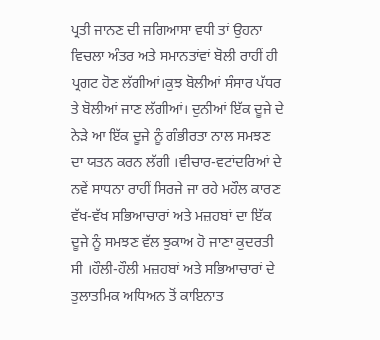ਪ੍ਰਤੀ ਜਾਨਣ ਦੀ ਜਗਿਆਸਾ ਵਧੀ ਤਾਂ ਉਹਨਾ ਵਿਚਲਾ ਅੰਤਰ ਅਤੇ ਸਮਾਨਤਾਂਵਾਂ ਬੋਲੀ ਰਾਹੀਂ ਹੀ ਪ੍ਰਗਟ ਹੋਣ ਲੱਗੀਆਂ।ਕੁਝ ਬੋਲੀਆਂ ਸੰਸਾਰ ਪੱਧਰ ਤੇ ਬੋਲੀਆਂ ਜਾਣ ਲੱਗੀਆਂ। ਦੁਨੀਆਂ ਇੱਕ ਦੂਜੇ ਦੇ ਨੇੜੇ ਆ ਇੱਕ ਦੂਜੇ ਨੂੰ ਗੰਭੀਰਤਾ ਨਾਲ ਸਮਝਣ ਦਾ ਯਤਨ ਕਰਨ ਲੱਗੀ ।ਵੀਚਾਰ-ਵਟਾਂਦਰਿਆਂ ਦੇ ਨਵੇਂ ਸਾਧਨਾ ਰਾਹੀਂ ਸਿਰਜੇ ਜਾ ਰਹੇ ਮਹੌਲ ਕਾਰਣ ਵੱਖ-ਵੱਖ ਸਭਿਆਚਾਰਾਂ ਅਤੇ ਮਜ਼ਹਬਾਂ ਦਾ ਇੱਕ ਦੂਜੇ ਨੂੰ ਸਮਝਣ ਵੱਲ ਝੁਕਾਅ ਹੋ ਜਾਣਾ ਕੁਦਰਤੀ ਸੀ ।ਹੌਲੀ-ਹੌਲੀ ਮਜ਼ਹਬਾਂ ਅਤੇ ਸਭਿਆਚਾਰਾਂ ਦੇ ਤੁਲਾਤਮਿਕ ਅਧਿਅਨ ਤੋਂ ਕਾਇਨਾਤ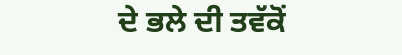ਦੇ ਭਲੇ ਦੀ ਤਵੱਕੋਂ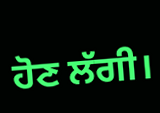ਹੋਣ ਲੱਗੀ।